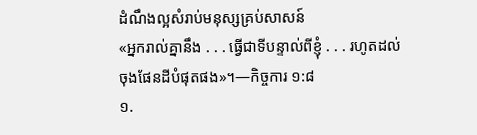ដំណឹងល្អសំរាប់មនុស្សគ្រប់សាសន៍
«អ្នករាល់គ្នានឹង . . . ធ្វើជាទីបន្ទាល់ពីខ្ញុំ . . . រហូតដល់ចុងផែនដីបំផុតផង»។—កិច្ចការ ១:៨
១.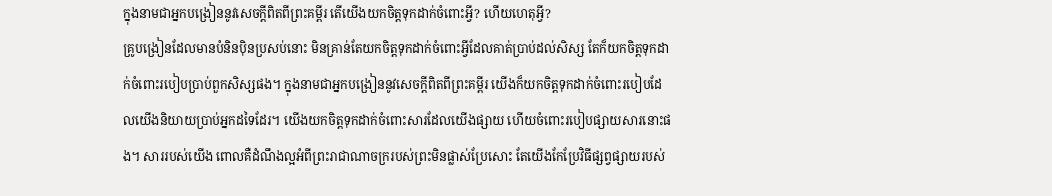ក្នុងនាមជាអ្នកបង្រៀននូវសេចក្ដីពិតពីព្រះគម្ពីរ តើយើងយកចិត្តទុកដាក់ចំពោះអ្វី? ហើយហេតុអ្វី?
គ្រូបង្រៀនដែលមានបំនិនប៉ិនប្រសប់នោះ មិនគ្រាន់តែយកចិត្តទុកដាក់ចំពោះអ្វីដែលគាត់ប្រាប់ដល់សិស្ស តែក៏យកចិត្តទុកដាក់ចំពោះរបៀបប្រាប់ពួកសិស្សផង។ ក្នុងនាមជាអ្នកបង្រៀននូវសេចក្ដីពិតពីព្រះគម្ពីរ យើងក៏យកចិត្តទុកដាក់ចំពោះរបៀបដែលយើងនិយាយប្រាប់អ្នកដទៃដែរ។ យើងយកចិត្តទុកដាក់ចំពោះសារដែលយើងផ្សាយ ហើយចំពោះរបៀបផ្សាយសារនោះផង។ សាររបស់យើង ពោលគឺដំណឹងល្អអំពីព្រះរាជាណាចក្ររបស់ព្រះមិនផ្លាស់ប្រែសោះ តែយើងកែប្រែវិធីផ្សព្វផ្សាយរបស់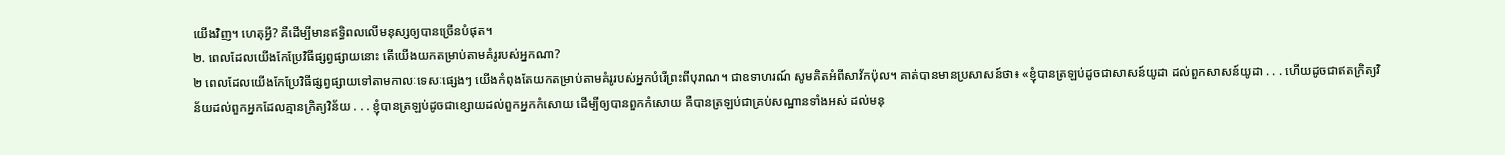យើងវិញ។ ហេតុអ្វី? គឺដើម្បីមានឥទ្ធិពលលើមនុស្សឲ្យបានច្រើនបំផុត។
២. ពេលដែលយើងកែប្រែវិធីផ្សព្វផ្សាយនោះ តើយើងយកតម្រាប់តាមគំរូរបស់អ្នកណា?
២ ពេលដែលយើងកែប្រែវិធីផ្សព្វផ្សាយទៅតាមកាលៈទេសៈផ្សេងៗ យើងកំពុងតែយកតម្រាប់តាមគំរូរបស់អ្នកបំរើព្រះពីបុរាណ។ ជាឧទាហរណ៍ សូមគិតអំពីសាវ័កប៉ុល។ គាត់បានមានប្រសាសន៍ថា៖ «ខ្ញុំបានត្រឡប់ដូចជាសាសន៍យូដា ដល់ពួកសាសន៍យូដា . . . ហើយដូចជាឥតក្រិត្យវិន័យដល់ពួកអ្នកដែលគ្មានក្រិត្យវិន័យ . . . ខ្ញុំបានត្រឡប់ដូចជាខ្សោយដល់ពួកអ្នកកំសោយ ដើម្បីឲ្យបានពួកកំសោយ គឺបានត្រឡប់ជាគ្រប់សណ្ឋានទាំងអស់ ដល់មនុ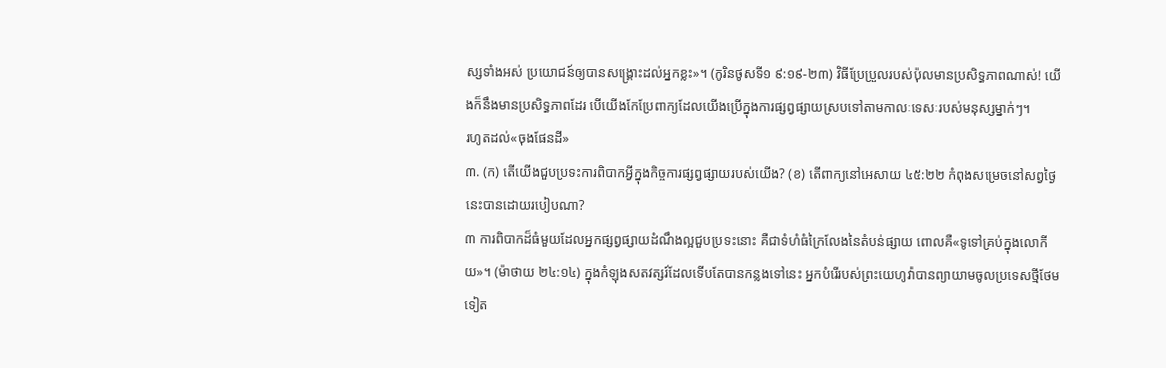ស្សទាំងអស់ ប្រយោជន៍ឲ្យបានសង្គ្រោះដល់អ្នកខ្លះ»។ (កូរិនថូសទី១ ៩:១៩-២៣) វិធីប្រែប្រួលរបស់ប៉ុលមានប្រសិទ្ធភាពណាស់! យើងក៏នឹងមានប្រសិទ្ធភាពដែរ បើយើងកែប្រែពាក្យដែលយើងប្រើក្នុងការផ្សព្វផ្សាយស្របទៅតាមកាលៈទេសៈរបស់មនុស្សម្នាក់ៗ។
រហូតដល់«ចុងផែនដី»
៣. (ក) តើយើងជួបប្រទះការពិបាកអ្វីក្នុងកិច្ចការផ្សព្វផ្សាយរបស់យើង? (ខ) តើពាក្យនៅអេសាយ ៤៥:២២ កំពុងសម្រេចនៅសព្វថ្ងៃនេះបានដោយរបៀបណា?
៣ ការពិបាកដ៏ធំមួយដែលអ្នកផ្សព្វផ្សាយដំណឹងល្អជួបប្រទះនោះ គឺជាទំហំធំក្រៃលែងនៃតំបន់ផ្សាយ ពោលគឺ«ទូទៅគ្រប់ក្នុងលោកីយ»។ (ម៉ាថាយ ២៤:១៤) ក្នុងកំឡុងសតវត្សរ៍ដែលទើបតែបានកន្លងទៅនេះ អ្នកបំរើរបស់ព្រះយេហូវ៉ាបានព្យាយាមចូលប្រទេសថ្មីថែមទៀត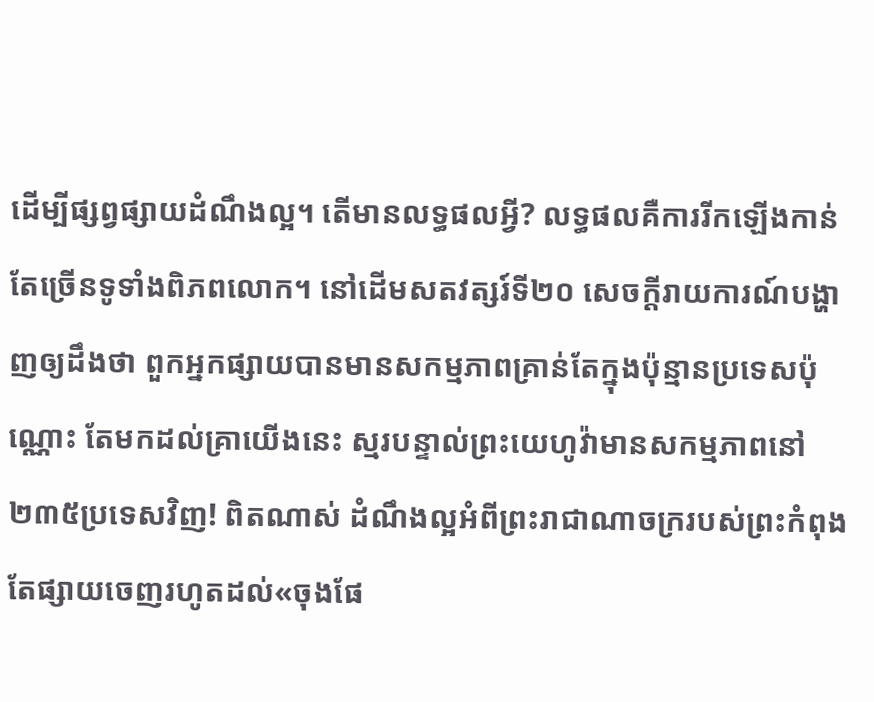ដើម្បីផ្សព្វផ្សាយដំណឹងល្អ។ តើមានលទ្ធផលអ្វី? លទ្ធផលគឺការរីកឡើងកាន់តែច្រើនទូទាំងពិភពលោក។ នៅដើមសតវត្សរ៍ទី២០ សេចក្ដីរាយការណ៍បង្ហាញឲ្យដឹងថា ពួកអ្នកផ្សាយបានមានសកម្មភាពគ្រាន់តែក្នុងប៉ុន្មានប្រទេសប៉ុណ្ណោះ តែមកដល់គ្រាយើងនេះ ស្មរបន្ទាល់ព្រះយេហូវ៉ាមានសកម្មភាពនៅ២៣៥ប្រទេសវិញ! ពិតណាស់ ដំណឹងល្អអំពីព្រះរាជាណាចក្ររបស់ព្រះកំពុងតែផ្សាយចេញរហូតដល់«ចុងផែ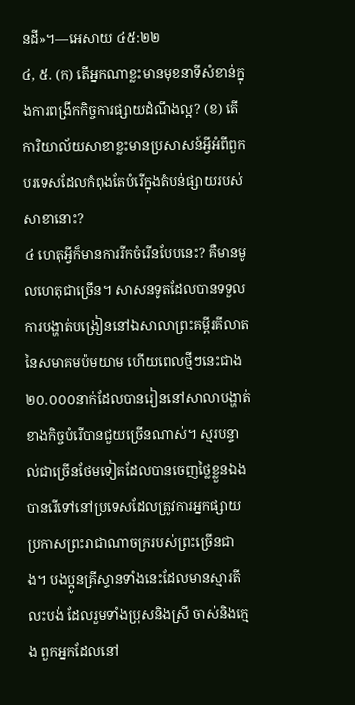នដី»។—អេសាយ ៤៥:២២
៤, ៥. (ក) តើអ្នកណាខ្លះមានមុខនាទីសំខាន់ក្នុងការពង្រីកកិច្ចការផ្សាយដំណឹងល្អ? (ខ) តើការិយាល័យសាខាខ្លះមានប្រសាសន៍អ្វីអំពីពួកបរទេសដែលកំពុងតែបំរើក្នុងតំបន់ផ្សាយរបស់សាខានោះ?
៤ ហេតុអ្វីក៏មានការរីកចំរើនបែបនេះ? គឺមានមូលហេតុជាច្រើន។ សាសនទូតដែលបានទទួលការបង្ហាត់បង្រៀននៅឯសាលាព្រះគម្ពីរគីលាតនៃសមាគមប៉មយាម ហើយពេលថ្មីៗនេះជាង២០.០០០នាក់ដែលបានរៀននៅសាលាបង្ហាត់ខាងកិច្ចបំរើបានជួយច្រើនណាស់។ ស្មរបន្ទាល់ជាច្រើនថែមទៀតដែលបានចេញថ្លៃខ្លួនឯង បានរើទៅនៅប្រទេសដែលត្រូវការអ្នកផ្សាយប្រកាសព្រះរាជាណាចក្ររបស់ព្រះច្រើនជាង។ បងប្អូនគ្រីស្ទានទាំងនេះដែលមានស្មារតីលះបង់ ដែលរួមទាំងប្រុសនិងស្រី ចាស់និងក្មេង ពួកអ្នកដែលនៅ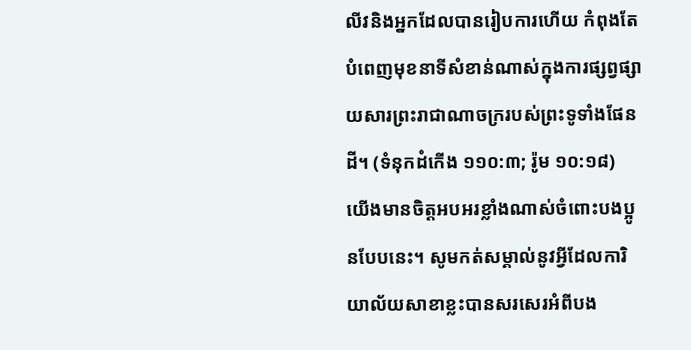លីវនិងអ្នកដែលបានរៀបការហើយ កំពុងតែបំពេញមុខនាទីសំខាន់ណាស់ក្នុងការផ្សព្វផ្សាយសារព្រះរាជាណាចក្ររបស់ព្រះទូទាំងផែនដី។ (ទំនុកដំកើង ១១០:៣; រ៉ូម ១០:១៨) យើងមានចិត្តអបអរខ្លាំងណាស់ចំពោះបងប្អូនបែបនេះ។ សូមកត់សម្គាល់នូវអ្វីដែលការិយាល័យសាខាខ្លះបានសរសេរអំពីបង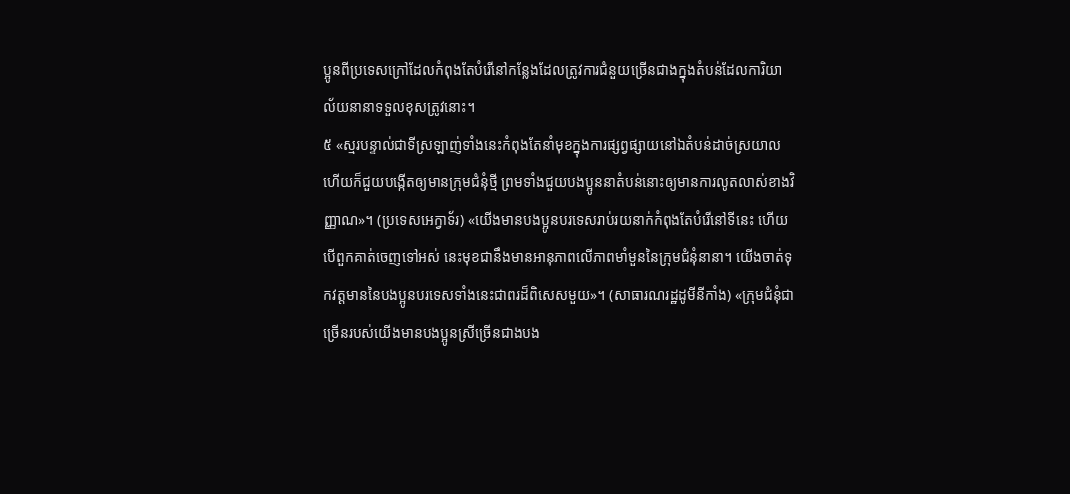ប្អូនពីប្រទេសក្រៅដែលកំពុងតែបំរើនៅកន្លែងដែលត្រូវការជំនួយច្រើនជាងក្នុងតំបន់ដែលការិយាល័យនានាទទួលខុសត្រូវនោះ។
៥ «ស្មរបន្ទាល់ជាទីស្រឡាញ់ទាំងនេះកំពុងតែនាំមុខក្នុងការផ្សព្វផ្សាយនៅឯតំបន់ដាច់ស្រយាល ហើយក៏ជួយបង្កើតឲ្យមានក្រុមជំនុំថ្មី ព្រមទាំងជួយបងប្អូននាតំបន់នោះឲ្យមានការលូតលាស់ខាងវិញ្ញាណ»។ (ប្រទេសអេក្វាទ័រ) «យើងមានបងប្អូនបរទេសរាប់រយនាក់កំពុងតែបំរើនៅទីនេះ ហើយបើពួកគាត់ចេញទៅអស់ នេះមុខជានឹងមានអានុភាពលើភាពមាំមួននៃក្រុមជំនុំនានា។ យើងចាត់ទុកវត្តមាននៃបងប្អូនបរទេសទាំងនេះជាពរដ៏ពិសេសមួយ»។ (សាធារណរដ្ឋដូមីនីកាំង) «ក្រុមជំនុំជាច្រើនរបស់យើងមានបងប្អូនស្រីច្រើនជាងបង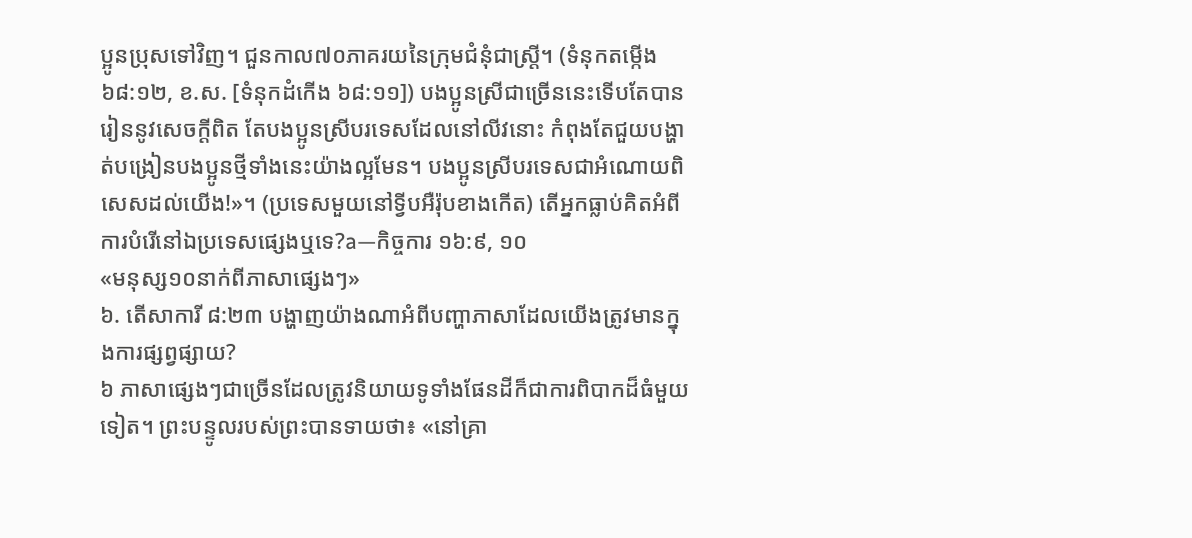ប្អូនប្រុសទៅវិញ។ ជួនកាល៧០ភាគរយនៃក្រុមជំនុំជាស្ត្រី។ (ទំនុកតម្កើង ៦៨:១២, ខ.ស. [ទំនុកដំកើង ៦៨:១១]) បងប្អូនស្រីជាច្រើននេះទើបតែបានរៀននូវសេចក្ដីពិត តែបងប្អូនស្រីបរទេសដែលនៅលីវនោះ កំពុងតែជួយបង្ហាត់បង្រៀនបងប្អូនថ្មីទាំងនេះយ៉ាងល្អមែន។ បងប្អូនស្រីបរទេសជាអំណោយពិសេសដល់យើង!»។ (ប្រទេសមួយនៅទ្វីបអឺរ៉ុបខាងកើត) តើអ្នកធ្លាប់គិតអំពីការបំរើនៅឯប្រទេសផ្សេងឬទេ?a—កិច្ចការ ១៦:៩, ១០
«មនុស្ស១០នាក់ពីភាសាផ្សេងៗ»
៦. តើសាការី ៨:២៣ បង្ហាញយ៉ាងណាអំពីបញ្ហាភាសាដែលយើងត្រូវមានក្នុងការផ្សព្វផ្សាយ?
៦ ភាសាផ្សេងៗជាច្រើនដែលត្រូវនិយាយទូទាំងផែនដីក៏ជាការពិបាកដ៏ធំមួយទៀត។ ព្រះបន្ទូលរបស់ព្រះបានទាយថា៖ «នៅគ្រា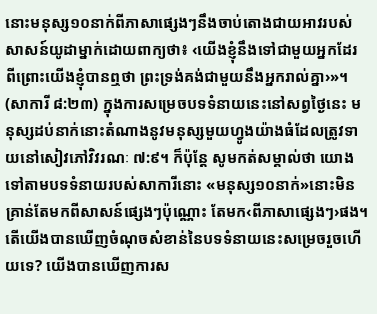នោះមនុស្ស១០នាក់ពីភាសាផ្សេងៗនឹងចាប់តោងជាយអាវរបស់សាសន៍យូដាម្នាក់ដោយពាក្យថា៖ ‹យើងខ្ញុំនឹងទៅជាមួយអ្នកដែរ ពីព្រោះយើងខ្ញុំបានឮថា ព្រះទ្រង់គង់ជាមួយនឹងអ្នករាល់គ្នា›»។ (សាការី ៨:២៣) ក្នុងការសម្រេចបទទំនាយនេះនៅសព្វថ្ងៃនេះ មនុស្សដប់នាក់នោះតំណាងនូវមនុស្សមួយហ្វូងយ៉ាងធំដែលត្រូវទាយនៅសៀវភៅវិវរណៈ ៧:៩។ ក៏ប៉ុន្តែ សូមកត់សម្គាល់ថា យោងទៅតាមបទទំនាយរបស់សាការីនោះ «មនុស្ស១០នាក់»នោះមិនគ្រាន់តែមកពីសាសន៍ផ្សេងៗប៉ុណ្ណោះ តែមក‹ពីភាសាផ្សេងៗ›ផង។ តើយើងបានឃើញចំណុចសំខាន់នៃបទទំនាយនេះសម្រេចរួចហើយទេ? យើងបានឃើញការស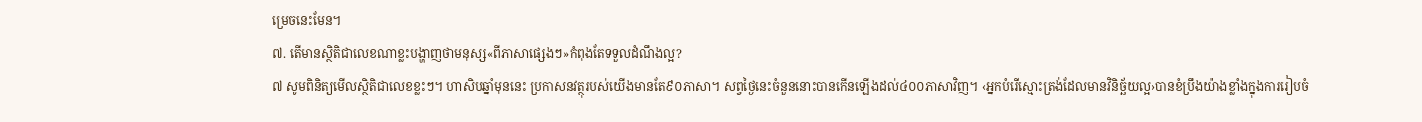ម្រេចនេះមែន។
៧. តើមានស្ថិតិជាលេខណាខ្លះបង្ហាញថាមនុស្ស«ពីភាសាផ្សេងៗ»កំពុងតែទទួលដំណឹងល្អ?
៧ សូមពិនិត្យមើលស្ថិតិជាលេខខ្លះៗ។ ហាសិបឆ្នាំមុននេះ ប្រកាសនវត្ថុរបស់យើងមានតែ៩០ភាសា។ សព្វថ្ងៃនេះចំនួននោះបានកើនឡើងដល់៤០០ភាសាវិញ។ ‹អ្នកបំរើស្មោះត្រង់ដែលមានវិនិច្ឆ័យល្អ›បានខំប្រឹងយ៉ាងខ្លាំងក្នុងការរៀបចំ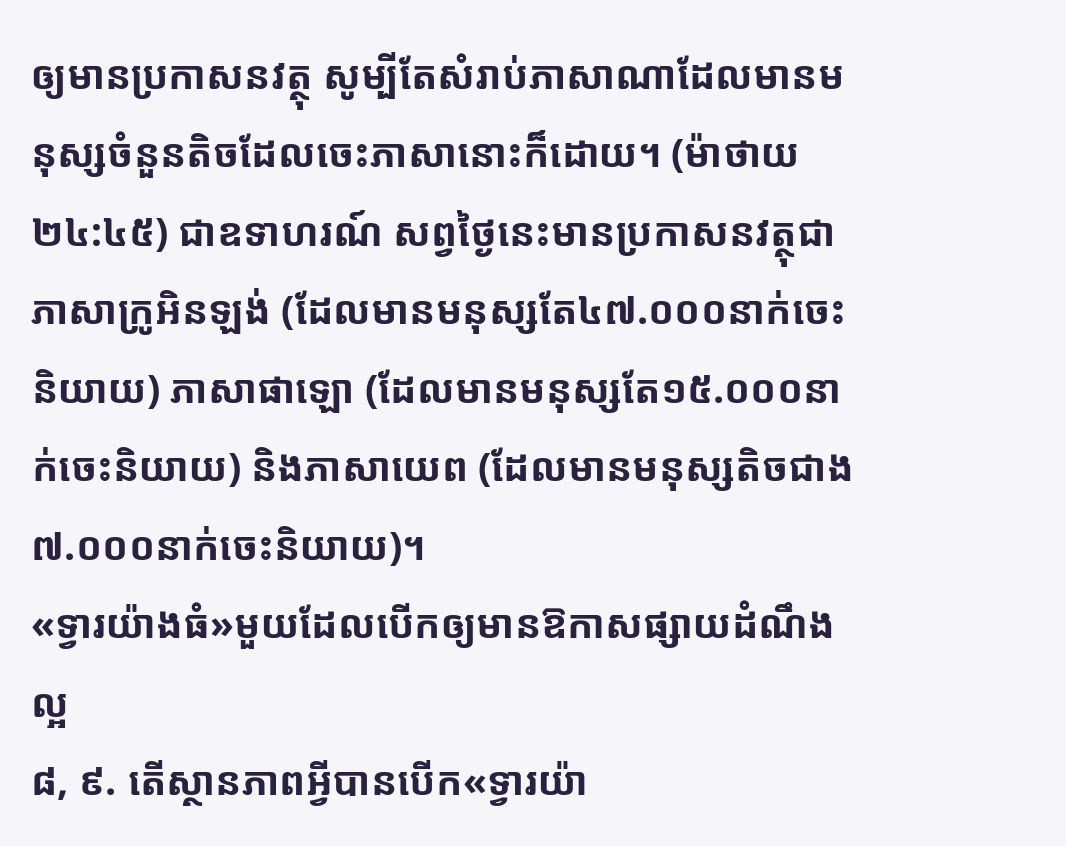ឲ្យមានប្រកាសនវត្ថុ សូម្បីតែសំរាប់ភាសាណាដែលមានមនុស្សចំនួនតិចដែលចេះភាសានោះក៏ដោយ។ (ម៉ាថាយ ២៤:៤៥) ជាឧទាហរណ៍ សព្វថ្ងៃនេះមានប្រកាសនវត្ថុជាភាសាក្រូអិនឡង់ (ដែលមានមនុស្សតែ៤៧.០០០នាក់ចេះនិយាយ) ភាសាផាឡោ (ដែលមានមនុស្សតែ១៥.០០០នាក់ចេះនិយាយ) និងភាសាយេព (ដែលមានមនុស្សតិចជាង៧.០០០នាក់ចេះនិយាយ)។
«ទ្វារយ៉ាងធំ»មួយដែលបើកឲ្យមានឱកាសផ្សាយដំណឹងល្អ
៨, ៩. តើស្ថានភាពអ្វីបានបើក«ទ្វារយ៉ា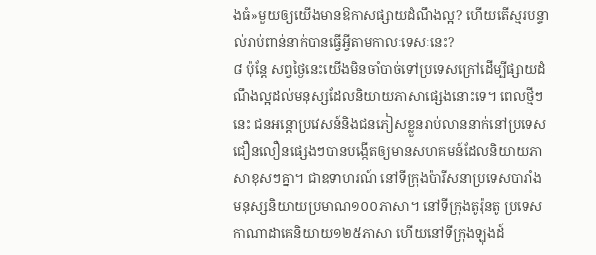ងធំ»មួយឲ្យយើងមានឱកាសផ្សាយដំណឹងល្អ? ហើយតើស្មរបន្ទាល់រាប់ពាន់នាក់បានធ្វើអ្វីតាមកាលៈទេសៈនេះ?
៨ ប៉ុន្តែ សព្វថ្ងៃនេះយើងមិនចាំបាច់ទៅប្រទេសក្រៅដើម្បីផ្សាយដំណឹងល្អដល់មនុស្សដែលនិយាយភាសាផ្សេងនោះទេ។ ពេលថ្មីៗនេះ ជនអន្ដោប្រវេសន៍និងជនភៀសខ្លួនរាប់លាននាក់នៅប្រទេសជឿនលឿនផ្សេងៗបានបង្កើតឲ្យមានសហគមន៍ដែលនិយាយភាសាខុសៗគ្នា។ ជាឧទាហរណ៍ នៅទីក្រុងប៉ារីសនាប្រទេសបារាំង មនុស្សនិយាយប្រមាណ១០០ភាសា។ នៅទីក្រុងតូរ៉ុនតូ ប្រទេសកាណាដាគេនិយាយ១២៥ភាសា ហើយនៅទីក្រុងឡុងដ៍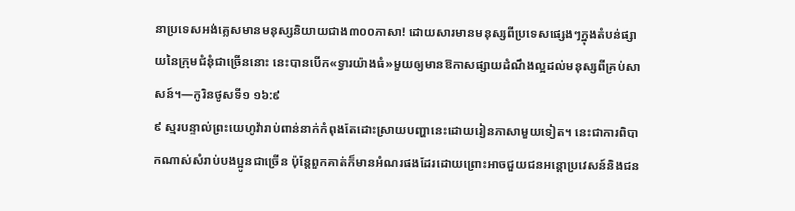នាប្រទេសអង់គ្លេសមានមនុស្សនិយាយជាង៣០០ភាសា! ដោយសារមានមនុស្សពីប្រទេសផ្សេងៗក្នុងតំបន់ផ្សាយនៃក្រុមជំនុំជាច្រើននោះ នេះបានបើក«ទ្វារយ៉ាងធំ»មួយឲ្យមានឱកាសផ្សាយដំណឹងល្អដល់មនុស្សពីគ្រប់សាសន៍។—កូរិនថូសទី១ ១៦:៩
៩ ស្មរបន្ទាល់ព្រះយេហូវ៉ារាប់ពាន់នាក់កំពុងតែដោះស្រាយបញ្ហានេះដោយរៀនភាសាមួយទៀត។ នេះជាការពិបាកណាស់សំរាប់បងប្អូនជាច្រើន ប៉ុន្តែពួកគាត់ក៏មានអំណរផងដែរដោយព្រោះអាចជួយជនអន្ដោប្រវេសន៍និងជន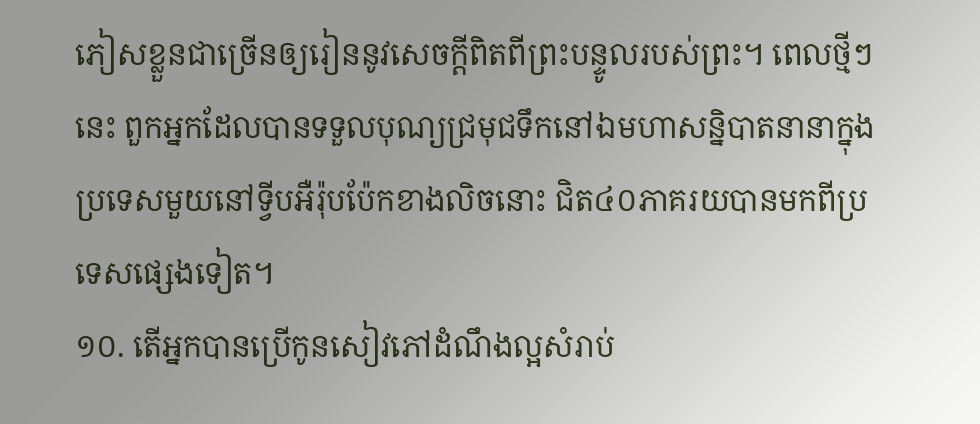ភៀសខ្លួនជាច្រើនឲ្យរៀននូវសេចក្ដីពិតពីព្រះបន្ទូលរបស់ព្រះ។ ពេលថ្មីៗនេះ ពួកអ្នកដែលបានទទួលបុណ្យជ្រមុជទឹកនៅឯមហាសន្និបាតនានាក្នុងប្រទេសមួយនៅទ្វីបអឺរ៉ុបប៉ែកខាងលិចនោះ ជិត៤០ភាគរយបានមកពីប្រទេសផ្សេងទៀត។
១០. តើអ្នកបានប្រើកូនសៀវភៅដំណឹងល្អសំរាប់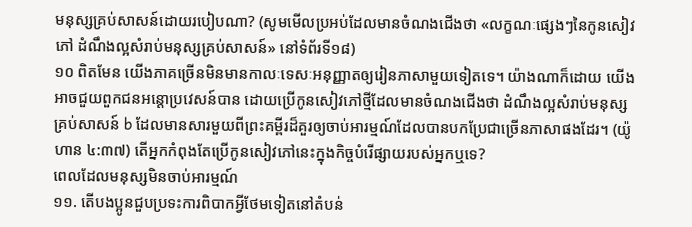មនុស្សគ្រប់សាសន៍ដោយរបៀបណា? (សូមមើលប្រអប់ដែលមានចំណងជើងថា «លក្ខណៈផ្សេងៗនៃកូនសៀវភៅ ដំណឹងល្អសំរាប់មនុស្សគ្រប់សាសន៍» នៅទំព័រទី១៨)
១០ ពិតមែន យើងភាគច្រើនមិនមានកាលៈទេសៈអនុញ្ញាតឲ្យរៀនភាសាមួយទៀតទេ។ យ៉ាងណាក៏ដោយ យើងអាចជួយពួកជនអន្ដោប្រវេសន៍បាន ដោយប្រើកូនសៀវភៅថ្មីដែលមានចំណងជើងថា ដំណឹងល្អសំរាប់មនុស្សគ្រប់សាសន៍ b ដែលមានសារមួយពីព្រះគម្ពីរដ៏គួរឲ្យចាប់អារម្មណ៍ដែលបានបកប្រែជាច្រើនភាសាផងដែរ។ (យ៉ូហាន ៤:៣៧) តើអ្នកកំពុងតែប្រើកូនសៀវភៅនេះក្នុងកិច្ចបំរើផ្សាយរបស់អ្នកឬទេ?
ពេលដែលមនុស្សមិនចាប់អារម្មណ៍
១១. តើបងប្អូនជួបប្រទះការពិបាកអ្វីថែមទៀតនៅតំបន់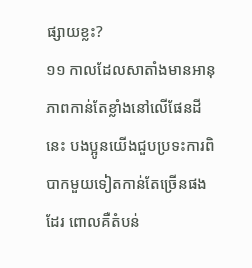ផ្សាយខ្លះ?
១១ កាលដែលសាតាំងមានអានុភាពកាន់តែខ្លាំងនៅលើផែនដីនេះ បងប្អូនយើងជួបប្រទះការពិបាកមួយទៀតកាន់តែច្រើនផងដែរ ពោលគឺតំបន់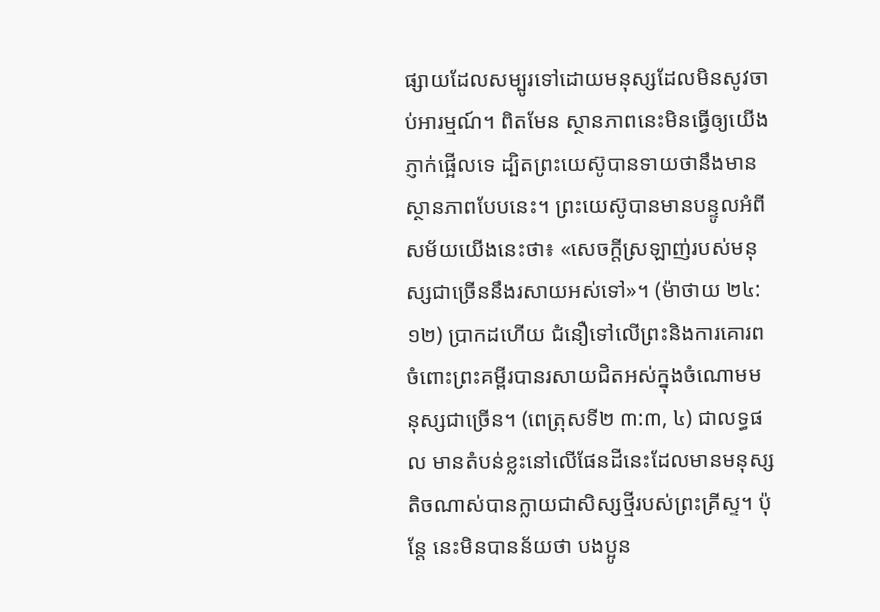ផ្សាយដែលសម្បូរទៅដោយមនុស្សដែលមិនសូវចាប់អារម្មណ៍។ ពិតមែន ស្ថានភាពនេះមិនធ្វើឲ្យយើងភ្ញាក់ផ្អើលទេ ដ្បិតព្រះយេស៊ូបានទាយថានឹងមានស្ថានភាពបែបនេះ។ ព្រះយេស៊ូបានមានបន្ទូលអំពីសម័យយើងនេះថា៖ «សេចក្ដីស្រឡាញ់របស់មនុស្សជាច្រើននឹងរសាយអស់ទៅ»។ (ម៉ាថាយ ២៤:១២) ប្រាកដហើយ ជំនឿទៅលើព្រះនិងការគោរពចំពោះព្រះគម្ពីរបានរសាយជិតអស់ក្នុងចំណោមមនុស្សជាច្រើន។ (ពេត្រុសទី២ ៣:៣, ៤) ជាលទ្ធផល មានតំបន់ខ្លះនៅលើផែនដីនេះដែលមានមនុស្សតិចណាស់បានក្លាយជាសិស្សថ្មីរបស់ព្រះគ្រីស្ទ។ ប៉ុន្តែ នេះមិនបានន័យថា បងប្អូន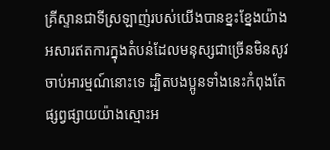គ្រីស្ទានជាទីស្រឡាញ់របស់យើងបានខ្នះខ្នែងយ៉ាងអសារឥតការក្នុងតំបន់ដែលមនុស្សជាច្រើនមិនសូវចាប់អារម្មណ៍នោះទេ ដ្បិតបងប្អូនទាំងនេះកំពុងតែផ្សព្វផ្សាយយ៉ាងស្មោះអ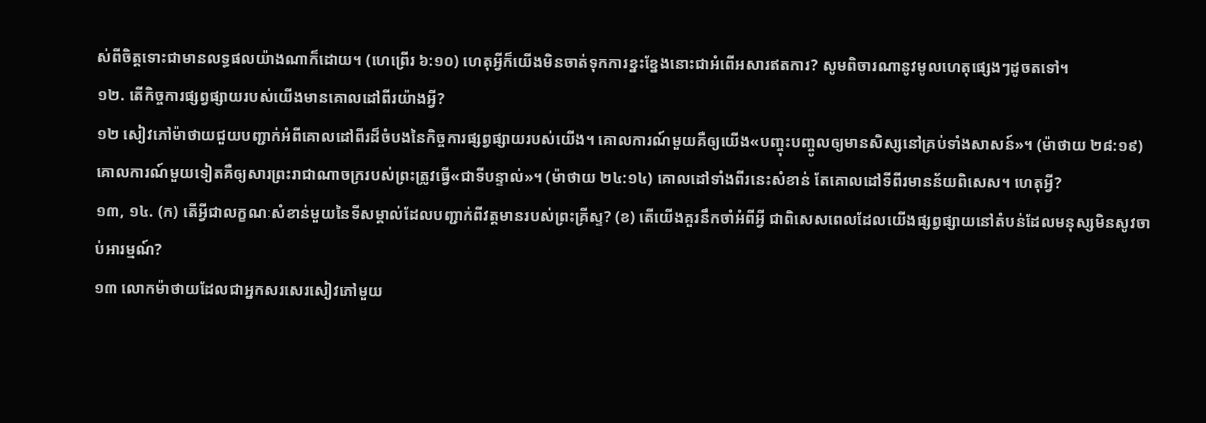ស់ពីចិត្តទោះជាមានលទ្ធផលយ៉ាងណាក៏ដោយ។ (ហេព្រើរ ៦:១០) ហេតុអ្វីក៏យើងមិនចាត់ទុកការខ្នះខ្នែងនោះជាអំពើអសារឥតការ? សូមពិចារណានូវមូលហេតុផ្សេងៗដូចតទៅ។
១២. តើកិច្ចការផ្សព្វផ្សាយរបស់យើងមានគោលដៅពីរយ៉ាងអ្វី?
១២ សៀវភៅម៉ាថាយជួយបញ្ជាក់អំពីគោលដៅពីរដ៏ចំបងនៃកិច្ចការផ្សព្វផ្សាយរបស់យើង។ គោលការណ៍មួយគឺឲ្យយើង«បញ្ចុះបញ្ចូលឲ្យមានសិស្សនៅគ្រប់ទាំងសាសន៍»។ (ម៉ាថាយ ២៨:១៩) គោលការណ៍មួយទៀតគឺឲ្យសារព្រះរាជាណាចក្ររបស់ព្រះត្រូវធ្វើ«ជាទីបន្ទាល់»។ (ម៉ាថាយ ២៤:១៤) គោលដៅទាំងពីរនេះសំខាន់ តែគោលដៅទីពីរមានន័យពិសេស។ ហេតុអ្វី?
១៣, ១៤. (ក) តើអ្វីជាលក្ខណៈសំខាន់មួយនៃទីសម្គាល់ដែលបញ្ជាក់ពីវត្តមានរបស់ព្រះគ្រីស្ទ? (ខ) តើយើងគួរនឹកចាំអំពីអ្វី ជាពិសេសពេលដែលយើងផ្សព្វផ្សាយនៅតំបន់ដែលមនុស្សមិនសូវចាប់អារម្មណ៍?
១៣ លោកម៉ាថាយដែលជាអ្នកសរសេរសៀវភៅមួយ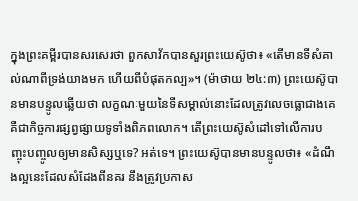ក្នុងព្រះគម្ពីរបានសរសេរថា ពួកសាវ័កបានសួរព្រះយេស៊ូថា៖ «តើមានទីសំគាល់ណាពីទ្រង់យាងមក ហើយពីបំផុតកល្ប»។ (ម៉ាថាយ ២៤:៣) ព្រះយេស៊ូបានមានបន្ទូលឆ្លើយថា លក្ខណៈមួយនៃទីសម្គាល់នោះដែលត្រូវលេចធ្លោជាងគេ គឺជាកិច្ចការផ្សព្វផ្សាយទូទាំងពិភពលោក។ តើព្រះយេស៊ូសំដៅទៅលើការបញ្ចុះបញ្ចូលឲ្យមានសិស្សឬទេ? អត់ទេ។ ព្រះយេស៊ូបានមានបន្ទូលថា៖ «ដំណឹងល្អនេះដែលសំដែងពីនគរ នឹងត្រូវប្រកាស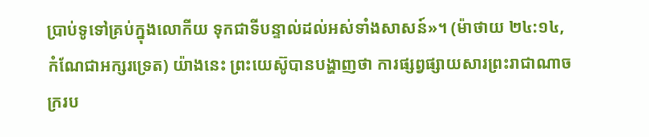ប្រាប់ទូទៅគ្រប់ក្នុងលោកីយ ទុកជាទីបន្ទាល់ដល់អស់ទាំងសាសន៍»។ (ម៉ាថាយ ២៤:១៤, កំណែជាអក្សរទ្រេត) យ៉ាងនេះ ព្រះយេស៊ូបានបង្ហាញថា ការផ្សព្វផ្សាយសារព្រះរាជាណាចក្ររប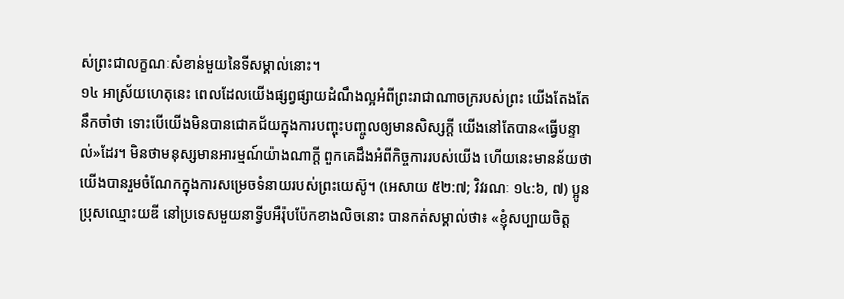ស់ព្រះជាលក្ខណៈសំខាន់មួយនៃទីសម្គាល់នោះ។
១៤ អាស្រ័យហេតុនេះ ពេលដែលយើងផ្សព្វផ្សាយដំណឹងល្អអំពីព្រះរាជាណាចក្ររបស់ព្រះ យើងតែងតែនឹកចាំថា ទោះបើយើងមិនបានជោគជ័យក្នុងការបញ្ចុះបញ្ចូលឲ្យមានសិស្សក្ដី យើងនៅតែបាន«ធ្វើបន្ទាល់»ដែរ។ មិនថាមនុស្សមានអារម្មណ៍យ៉ាងណាក្ដី ពួកគេដឹងអំពីកិច្ចការរបស់យើង ហើយនេះមានន័យថា យើងបានរួមចំណែកក្នុងការសម្រេចទំនាយរបស់ព្រះយេស៊ូ។ (អេសាយ ៥២:៧; វិវរណៈ ១៤:៦, ៧) ប្អូនប្រុសឈ្មោះយឌី នៅប្រទេសមួយនាទ្វីបអឺរ៉ុបប៉ែកខាងលិចនោះ បានកត់សម្គាល់ថា៖ «ខ្ញុំសប្បាយចិត្ត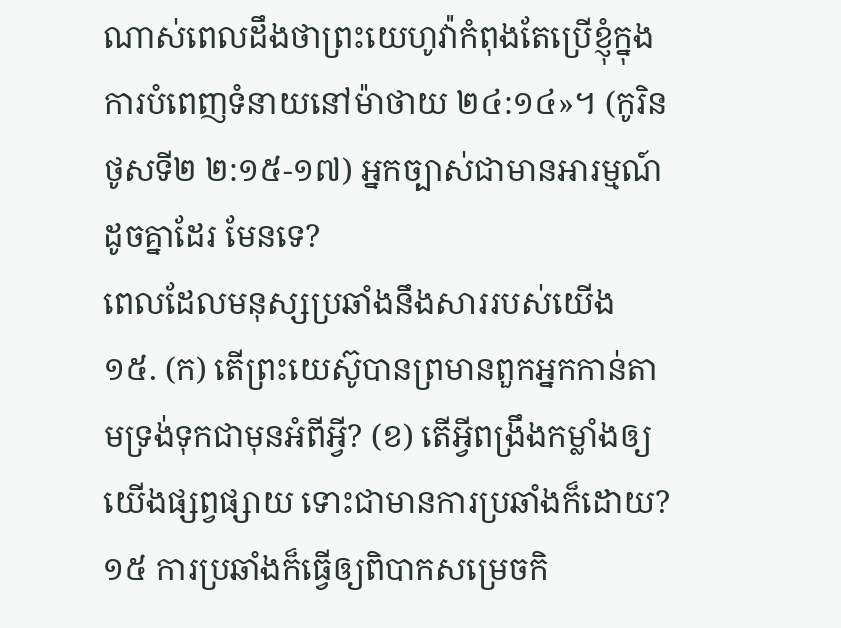ណាស់ពេលដឹងថាព្រះយេហូវ៉ាកំពុងតែប្រើខ្ញុំក្នុងការបំពេញទំនាយនៅម៉ាថាយ ២៤:១៤»។ (កូរិនថូសទី២ ២:១៥-១៧) អ្នកច្បាស់ជាមានអារម្មណ៍ដូចគ្នាដែរ មែនទេ?
ពេលដែលមនុស្សប្រឆាំងនឹងសាររបស់យើង
១៥. (ក) តើព្រះយេស៊ូបានព្រមានពួកអ្នកកាន់តាមទ្រង់ទុកជាមុនអំពីអ្វី? (ខ) តើអ្វីពង្រឹងកម្លាំងឲ្យយើងផ្សព្វផ្សាយ ទោះជាមានការប្រឆាំងក៏ដោយ?
១៥ ការប្រឆាំងក៏ធ្វើឲ្យពិបាកសម្រេចកិ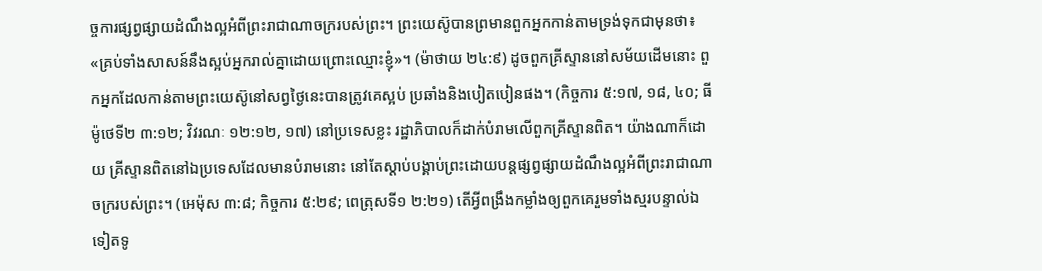ច្ចការផ្សព្វផ្សាយដំណឹងល្អអំពីព្រះរាជាណាចក្ររបស់ព្រះ។ ព្រះយេស៊ូបានព្រមានពួកអ្នកកាន់តាមទ្រង់ទុកជាមុនថា៖ «គ្រប់ទាំងសាសន៍នឹងស្អប់អ្នករាល់គ្នាដោយព្រោះឈ្មោះខ្ញុំ»។ (ម៉ាថាយ ២៤:៩) ដូចពួកគ្រីស្ទាននៅសម័យដើមនោះ ពួកអ្នកដែលកាន់តាមព្រះយេស៊ូនៅសព្វថ្ងៃនេះបានត្រូវគេស្អប់ ប្រឆាំងនិងបៀតបៀនផង។ (កិច្ចការ ៥:១៧, ១៨, ៤០; ធីម៉ូថេទី២ ៣:១២; វិវរណៈ ១២:១២, ១៧) នៅប្រទេសខ្លះ រដ្ឋាភិបាលក៏ដាក់បំរាមលើពួកគ្រីស្ទានពិត។ យ៉ាងណាក៏ដោយ គ្រីស្ទានពិតនៅឯប្រទេសដែលមានបំរាមនោះ នៅតែស្ដាប់បង្គាប់ព្រះដោយបន្តផ្សព្វផ្សាយដំណឹងល្អអំពីព្រះរាជាណាចក្ររបស់ព្រះ។ (អេម៉ុស ៣:៨; កិច្ចការ ៥:២៩; ពេត្រុសទី១ ២:២១) តើអ្វីពង្រឹងកម្លាំងឲ្យពួកគេរួមទាំងស្មរបន្ទាល់ឯទៀតទូ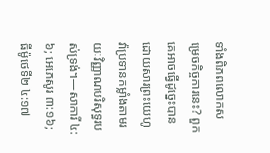ទាំងពិភពលោកសម្រេចកិច្ចការនេះ? ពួកគេអាចធ្វើដូច្នេះបានដោយសារព្រះយេហូវ៉ាប្រទានកម្លាំងតាមរយៈវិញ្ញាណបរិសុទ្ធរបស់ទ្រង់។—សាការី ៤:៦; អេភេសូរ ៣:១៦; ធីម៉ូថេទី២ ៤:១៧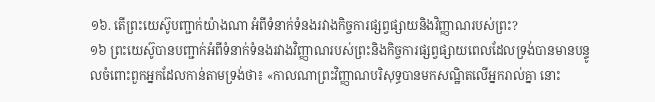១៦. តើព្រះយេស៊ូបញ្ជាក់យ៉ាងណា អំពីទំនាក់ទំនងរវាងកិច្ចការផ្សព្វផ្សាយនិងវិញ្ញាណរបស់ព្រះ?
១៦ ព្រះយេស៊ូបានបញ្ជាក់អំពីទំនាក់ទំនងរវាងវិញ្ញាណរបស់ព្រះនិងកិច្ចការផ្សព្វផ្សាយពេលដែលទ្រង់បានមានបន្ទូលចំពោះពួកអ្នកដែលកាន់តាមទ្រង់ថា៖ «កាលណាព្រះវិញ្ញាណបរិសុទ្ធបានមកសណ្ឋិតលើអ្នករាល់គ្នា នោះ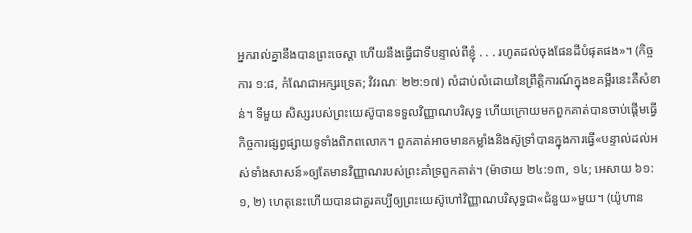អ្នករាល់គ្នានឹងបានព្រះចេស្ដា ហើយនឹងធ្វើជាទីបន្ទាល់ពីខ្ញុំ . . . រហូតដល់ចុងផែនដីបំផុតផង»។ (កិច្ចការ ១:៨, កំណែជាអក្សរទ្រេត; វិវរណៈ ២២:១៧) លំដាប់លំដោយនៃព្រឹត្ដិការណ៍ក្នុងខគម្ពីរនេះគឺសំខាន់។ ទីមួយ សិស្សរបស់ព្រះយេស៊ូបានទទួលវិញ្ញាណបរិសុទ្ធ ហើយក្រោយមកពួកគាត់បានចាប់ផ្ដើមធ្វើកិច្ចការផ្សព្វផ្សាយទូទាំងពិភពលោក។ ពួកគាត់អាចមានកម្លាំងនិងស៊ូទ្រាំបានក្នុងការធ្វើ«បន្ទាល់ដល់អស់ទាំងសាសន៍»ឲ្យតែមានវិញ្ញាណរបស់ព្រះគាំទ្រពួកគាត់។ (ម៉ាថាយ ២៤:១៣, ១៤; អេសាយ ៦១:១, ២) ហេតុនេះហើយបានជាគួរគប្បីឲ្យព្រះយេស៊ូហៅវិញ្ញាណបរិសុទ្ធជា«ជំនួយ»មួយ។ (យ៉ូហាន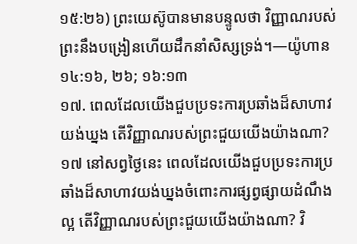១៥:២៦) ព្រះយេស៊ូបានមានបន្ទូលថា វិញ្ញាណរបស់ព្រះនឹងបង្រៀនហើយដឹកនាំសិស្សទ្រង់។—យ៉ូហាន ១៤:១៦, ២៦; ១៦:១៣
១៧. ពេលដែលយើងជួបប្រទះការប្រឆាំងដ៏សាហាវយង់ឃ្នង តើវិញ្ញាណរបស់ព្រះជួយយើងយ៉ាងណា?
១៧ នៅសព្វថ្ងៃនេះ ពេលដែលយើងជួបប្រទះការប្រឆាំងដ៏សាហាវយង់ឃ្នងចំពោះការផ្សព្វផ្សាយដំណឹងល្អ តើវិញ្ញាណរបស់ព្រះជួយយើងយ៉ាងណា? វិ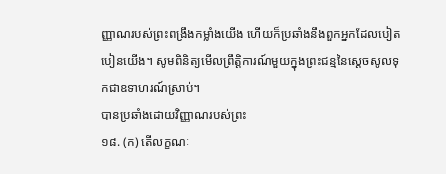ញ្ញាណរបស់ព្រះពង្រឹងកម្លាំងយើង ហើយក៏ប្រឆាំងនឹងពួកអ្នកដែលបៀតបៀនយើង។ សូមពិនិត្យមើលព្រឹត្ដិការណ៍មួយក្នុងព្រះជន្មនៃស្តេចសូលទុកជាឧទាហរណ៍ស្រាប់។
បានប្រឆាំងដោយវិញ្ញាណរបស់ព្រះ
១៨. (ក) តើលក្ខណៈ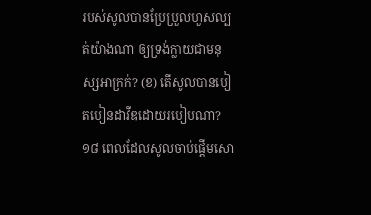របស់សូលបានប្រែប្រួលហួសល្បត់យ៉ាងណា ឲ្យទ្រង់ក្លាយជាមនុស្សអាក្រក់? (ខ) តើសូលបានបៀតបៀនដាវីឌដោយរបៀបណា?
១៨ ពេលដែលសូលចាប់ផ្ដើមសោ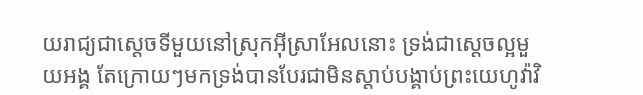យរាជ្យជាស្តេចទីមួយនៅស្រុកអ៊ីស្រាអែលនោះ ទ្រង់ជាស្តេចល្អមួយអង្គ តែក្រោយៗមកទ្រង់បានបែរជាមិនស្ដាប់បង្គាប់ព្រះយេហូវ៉ាវិ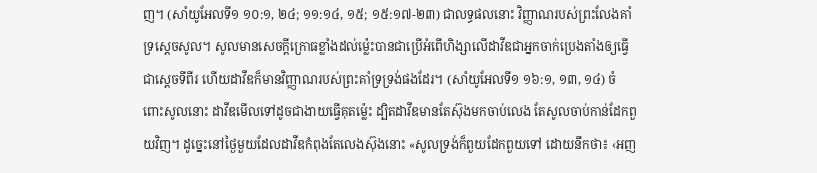ញ។ (សាំយូអែលទី១ ១០:១, ២៤; ១១:១៤, ១៥; ១៥:១៧-២៣) ជាលទ្ធផលនោះ វិញ្ញាណរបស់ព្រះលែងគាំទ្រស្តេចសូល។ សូលមានសេចក្ដីក្រោធខ្លាំងដល់ម្ល៉េះបានជាប្រើអំពើហិង្សាលើដាវីឌជាអ្នកចាក់ប្រេងតាំងឲ្យធ្វើជាស្តេចទីពីរ ហើយដាវីឌក៏មានវិញ្ញាណរបស់ព្រះគាំទ្រទ្រង់ផងដែរ។ (សាំយូអែលទី១ ១៦:១, ១៣, ១៤) ចំពោះសូលនោះ ដាវីឌមើលទៅដូចជាងាយធ្វើគុតម្ល៉េះ ដ្បិតដាវីឌមានតែស៊ុងមកចាប់លេង តែសូលចាប់កាន់ដែកពួយវិញ។ ដូច្នេះនៅថ្ងៃមួយដែលដាវីឌកំពុងតែលេងស៊ុងនោះ «សូលទ្រង់ក៏ពួយដែកពួយទៅ ដោយនឹកថា៖ ‹អញ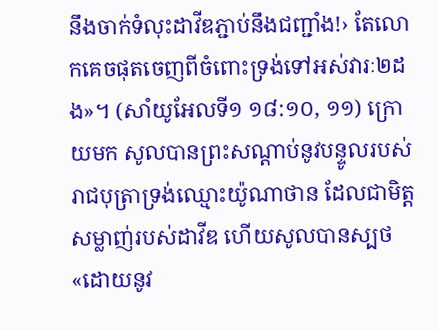នឹងចាក់ទំលុះដាវីឌភ្ជាប់នឹងជញ្ជាំង!› តែលោកគេចផុតចេញពីចំពោះទ្រង់ទៅអស់វារៈ២ដង»។ (សាំយូអែលទី១ ១៨:១០, ១១) ក្រោយមក សូលបានព្រះសណ្ដាប់នូវបន្ទូលរបស់រាជបុត្រាទ្រង់ឈ្មោះយ៉ូណាថាន ដែលជាមិត្តសម្លាញ់របស់ដាវីឌ ហើយសូលបានស្បថ«ដោយនូវ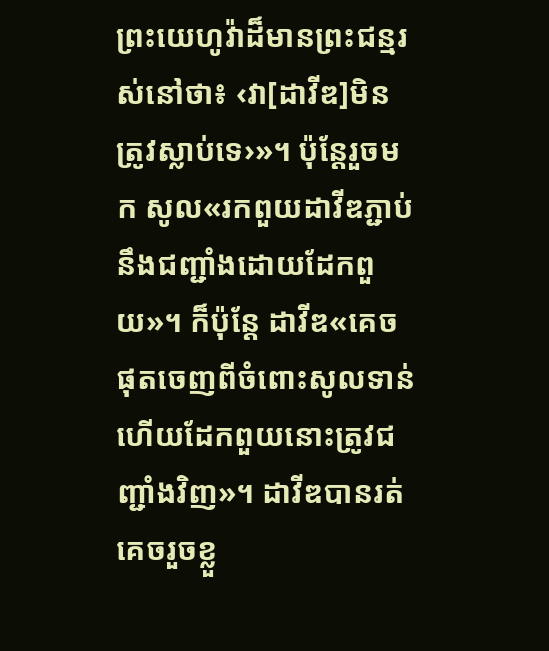ព្រះយេហូវ៉ាដ៏មានព្រះជន្មរស់នៅថា៖ ‹វា[ដាវីឌ]មិនត្រូវស្លាប់ទេ›»។ ប៉ុន្តែរួចមក សូល«រកពួយដាវីឌភ្ជាប់នឹងជញ្ជាំងដោយដែកពួយ»។ ក៏ប៉ុន្តែ ដាវីឌ«គេចផុតចេញពីចំពោះសូលទាន់ ហើយដែកពួយនោះត្រូវជញ្ជាំងវិញ»។ ដាវីឌបានរត់គេចរួចខ្លួ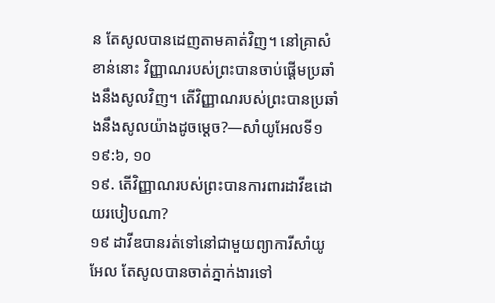ន តែសូលបានដេញតាមគាត់វិញ។ នៅគ្រាសំខាន់នោះ វិញ្ញាណរបស់ព្រះបានចាប់ផ្ដើមប្រឆាំងនឹងសូលវិញ។ តើវិញ្ញាណរបស់ព្រះបានប្រឆាំងនឹងសូលយ៉ាងដូចម្ដេច?—សាំយូអែលទី១ ១៩:៦, ១០
១៩. តើវិញ្ញាណរបស់ព្រះបានការពារដាវីឌដោយរបៀបណា?
១៩ ដាវីឌបានរត់ទៅនៅជាមួយព្យាការីសាំយូអែល តែសូលបានចាត់ភ្នាក់ងារទៅ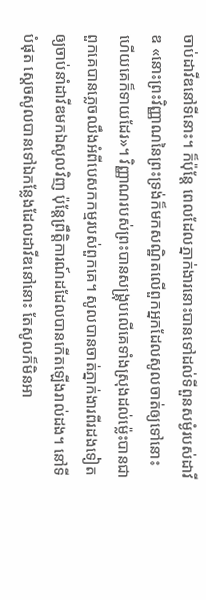ចាប់ដាវីឌនៅទីនោះ។ ក៏ប៉ុន្តែ ពេលដែលភ្នាក់ងារនោះបានទៅដល់ទីពួនសម្ងំរបស់ដាវីឌ «នោះព្រះវិញ្ញាណនៃព្រះទ្រង់ក៏មកសណ្ឋិតលើពួកអ្នកដែលសូលចាត់ឲ្យទៅនោះ ហើយគេក៏ទាយដែរ»។ វិញ្ញាណរបស់ព្រះបានសង្គ្រុបលើគេទាំងស្រុងដល់ម្ល៉េះបានជាពួកគេបានភ្លេចឈឹងអំពីបេសកកម្មរបស់ពួកគេ។ សូលបានចាត់ភ្នាក់ងារពីរដងទៀតឲ្យចាប់នាំដាវីឌមកឯសូលវិញ ប៉ុន្តែព្រឹត្ដិការណ៍ដដែលបានកើតឡើងរាល់ដង។ នៅទីបំផុត ស្តេចសូលបានទៅឯកន្លែងដែលដាវីឌនៅនោះ តែសូលក៏មិនអា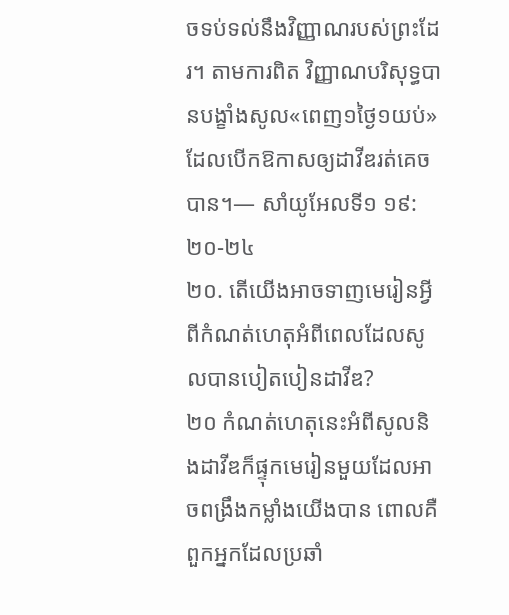ចទប់ទល់នឹងវិញ្ញាណរបស់ព្រះដែរ។ តាមការពិត វិញ្ញាណបរិសុទ្ធបានបង្ខាំងសូល«ពេញ១ថ្ងៃ១យប់» ដែលបើកឱកាសឲ្យដាវីឌរត់គេចបាន។— សាំយូអែលទី១ ១៩:២០-២៤
២០. តើយើងអាចទាញមេរៀនអ្វីពីកំណត់ហេតុអំពីពេលដែលសូលបានបៀតបៀនដាវីឌ?
២០ កំណត់ហេតុនេះអំពីសូលនិងដាវីឌក៏ផ្ទុកមេរៀនមួយដែលអាចពង្រឹងកម្លាំងយើងបាន ពោលគឺ ពួកអ្នកដែលប្រឆាំ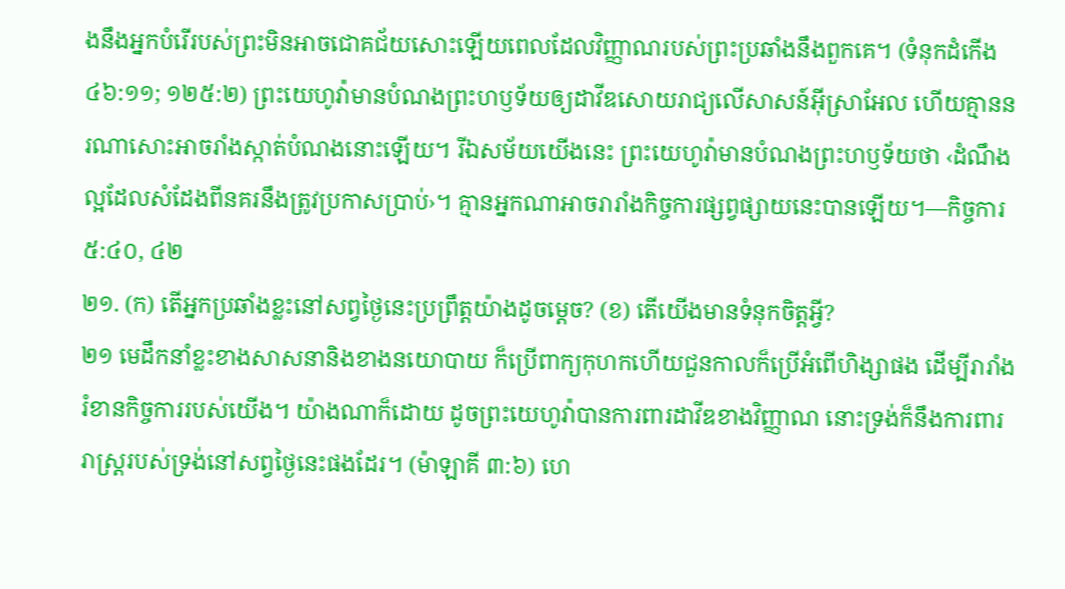ងនឹងអ្នកបំរើរបស់ព្រះមិនអាចជោគជ័យសោះឡើយពេលដែលវិញ្ញាណរបស់ព្រះប្រឆាំងនឹងពួកគេ។ (ទំនុកដំកើង ៤៦:១១; ១២៥:២) ព្រះយេហូវ៉ាមានបំណងព្រះហឫទ័យឲ្យដាវីឌសោយរាជ្យលើសាសន៍អ៊ីស្រាអែល ហើយគ្មាននរណាសោះអាចរាំងស្កាត់បំណងនោះឡើយ។ រីឯសម័យយើងនេះ ព្រះយេហូវ៉ាមានបំណងព្រះហឫទ័យថា ‹ដំណឹងល្អដែលសំដែងពីនគរនឹងត្រូវប្រកាសប្រាប់›។ គ្មានអ្នកណាអាចរារាំងកិច្ចការផ្សព្វផ្សាយនេះបានឡើយ។—កិច្ចការ ៥:៤០, ៤២
២១. (ក) តើអ្នកប្រឆាំងខ្លះនៅសព្វថ្ងៃនេះប្រព្រឹត្តយ៉ាងដូចម្ដេច? (ខ) តើយើងមានទំនុកចិត្តអ្វី?
២១ មេដឹកនាំខ្លះខាងសាសនានិងខាងនយោបាយ ក៏ប្រើពាក្យកុហកហើយជួនកាលក៏ប្រើអំពើហិង្សាផង ដើម្បីរារាំងរំខានកិច្ចការរបស់យើង។ យ៉ាងណាក៏ដោយ ដូចព្រះយេហូវ៉ាបានការពារដាវីឌខាងវិញ្ញាណ នោះទ្រង់ក៏នឹងការពាររាស្ត្ររបស់ទ្រង់នៅសព្វថ្ងៃនេះផងដែរ។ (ម៉ាឡាគី ៣:៦) ហេ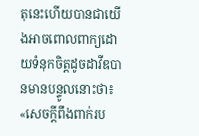តុនេះហើយបានជាយើងអាចពោលពាក្យដោយទំនុកចិត្តដូចដាវីឌបានមានបន្ទូលនោះថា៖ «សេចក្ដីពឹងពាក់រប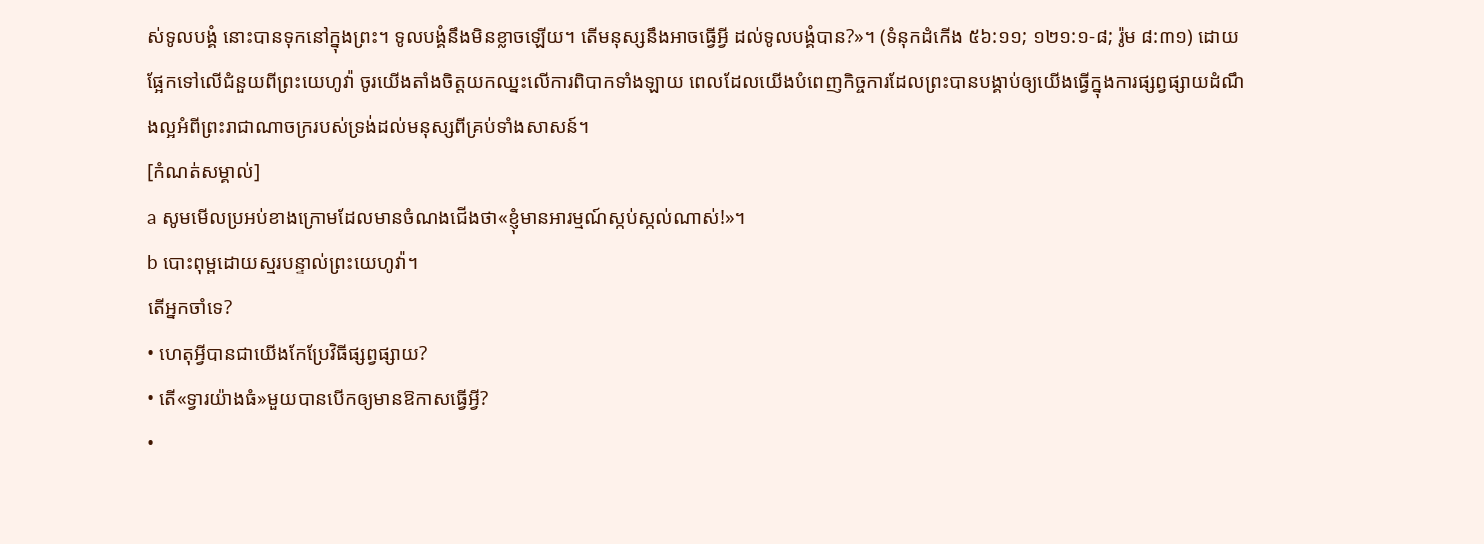ស់ទូលបង្គំ នោះបានទុកនៅក្នុងព្រះ។ ទូលបង្គំនឹងមិនខ្លាចឡើយ។ តើមនុស្សនឹងអាចធ្វើអ្វី ដល់ទូលបង្គំបាន?»។ (ទំនុកដំកើង ៥៦:១១; ១២១:១-៨; រ៉ូម ៨:៣១) ដោយផ្អែកទៅលើជំនួយពីព្រះយេហូវ៉ា ចូរយើងតាំងចិត្តយកឈ្នះលើការពិបាកទាំងឡាយ ពេលដែលយើងបំពេញកិច្ចការដែលព្រះបានបង្គាប់ឲ្យយើងធ្វើក្នុងការផ្សព្វផ្សាយដំណឹងល្អអំពីព្រះរាជាណាចក្ររបស់ទ្រង់ដល់មនុស្សពីគ្រប់ទាំងសាសន៍។
[កំណត់សម្គាល់]
a សូមមើលប្រអប់ខាងក្រោមដែលមានចំណងជើងថា«ខ្ញុំមានអារម្មណ៍ស្កប់ស្កល់ណាស់!»។
b បោះពុម្ពដោយស្មរបន្ទាល់ព្រះយេហូវ៉ា។
តើអ្នកចាំទេ?
• ហេតុអ្វីបានជាយើងកែប្រែវិធីផ្សព្វផ្សាយ?
• តើ«ទ្វារយ៉ាងធំ»មួយបានបើកឲ្យមានឱកាសធ្វើអ្វី?
•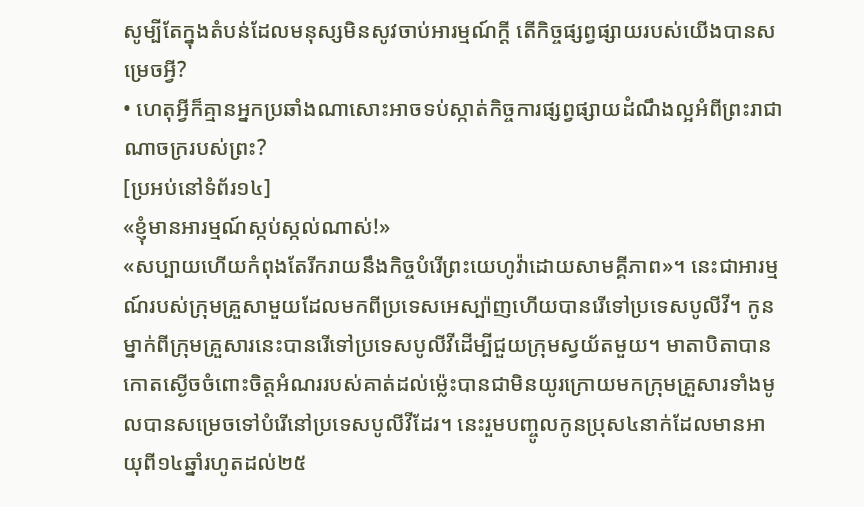សូម្បីតែក្នុងតំបន់ដែលមនុស្សមិនសូវចាប់អារម្មណ៍ក្ដី តើកិច្ចផ្សព្វផ្សាយរបស់យើងបានសម្រេចអ្វី?
• ហេតុអ្វីក៏គ្មានអ្នកប្រឆាំងណាសោះអាចទប់ស្កាត់កិច្ចការផ្សព្វផ្សាយដំណឹងល្អអំពីព្រះរាជាណាចក្ររបស់ព្រះ?
[ប្រអប់នៅទំព័រ១៤]
«ខ្ញុំមានអារម្មណ៍ស្កប់ស្កល់ណាស់!»
«សប្បាយហើយកំពុងតែរីករាយនឹងកិច្ចបំរើព្រះយេហូវ៉ាដោយសាមគ្គីភាព»។ នេះជាអារម្មណ៍របស់ក្រុមគ្រួសាមួយដែលមកពីប្រទេសអេស្ប៉ាញហើយបានរើទៅប្រទេសបូលីវី។ កូនម្នាក់ពីក្រុមគ្រួសារនេះបានរើទៅប្រទេសបូលីវីដើម្បីជួយក្រុមស្វយ័តមួយ។ មាតាបិតាបានកោតស្ងើចចំពោះចិត្តអំណររបស់គាត់ដល់ម្ល៉េះបានជាមិនយូរក្រោយមកក្រុមគ្រួសារទាំងមូលបានសម្រេចទៅបំរើនៅប្រទេសបូលីវីដែរ។ នេះរួមបញ្ចូលកូនប្រុស៤នាក់ដែលមានអាយុពី១៤ឆ្នាំរហូតដល់២៥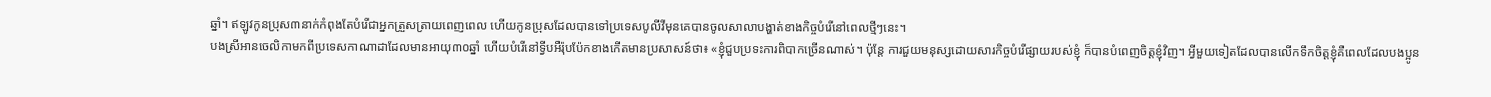ឆ្នាំ។ ឥឡូវកូនប្រុស៣នាក់កំពុងតែបំរើជាអ្នកត្រួសត្រាយពេញពេល ហើយកូនប្រុសដែលបានទៅប្រទេសបូលីវីមុនគេបានចូលសាលាបង្ហាត់ខាងកិច្ចបំរើនៅពេលថ្មីៗនេះ។
បងស្រីអានចេលិកាមកពីប្រទេសកាណាដាដែលមានអាយុ៣០ឆ្នាំ ហើយបំរើនៅទ្វីបអឺរ៉ុបប៉ែកខាងកើតមានប្រសាសន៍ថា៖ «ខ្ញុំជួបប្រទះការពិបាកច្រើនណាស់។ ប៉ុន្តែ ការជួយមនុស្សដោយសារកិច្ចបំរើផ្សាយរបស់ខ្ញុំ ក៏បានបំពេញចិត្តខ្ញុំវិញ។ អ្វីមួយទៀតដែលបានលើកទឹកចិត្តខ្ញុំគឺពេលដែលបងប្អូន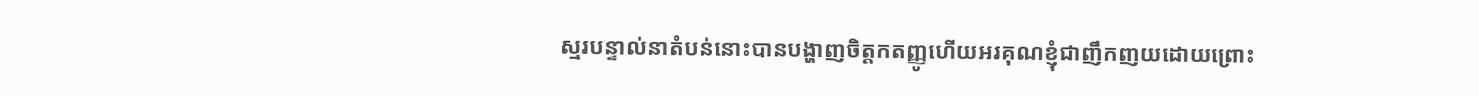ស្មរបន្ទាល់នាតំបន់នោះបានបង្ហាញចិត្តកតញ្ញូហើយអរគុណខ្ញុំជាញឹកញយដោយព្រោះ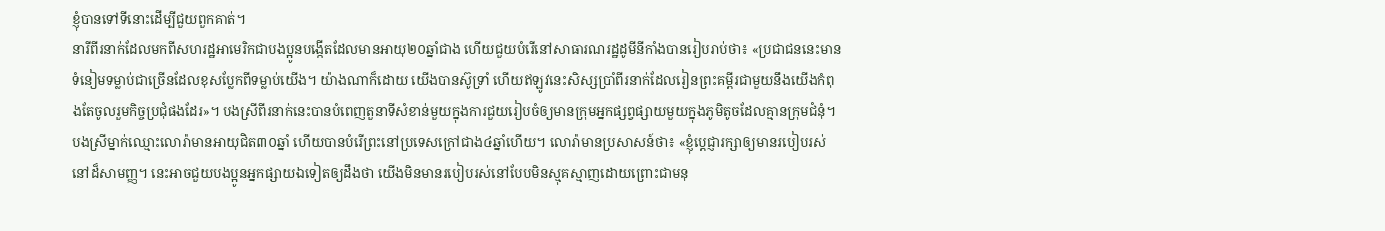ខ្ញុំបានទៅទីនោះដើម្បីជួយពួកគាត់។
នារីពីរនាក់ដែលមកពីសហរដ្ឋអាមេរិកជាបងប្អូនបង្កើតដែលមានអាយុ២០ឆ្នាំជាង ហើយជួយបំរើនៅសាធារណរដ្ឋដូមីនីកាំងបានរៀបរាប់ថា៖ «ប្រជាជននេះមានទំនៀមទម្លាប់ជាច្រើនដែលខុសប្លែកពីទម្លាប់យើង។ យ៉ាងណាក៏ដោយ យើងបានស៊ូទ្រាំ ហើយឥឡូវនេះសិស្សប្រាំពីរនាក់ដែលរៀនព្រះគម្ពីរជាមួយនឹងយើងកំពុងតែចូលរួមកិច្ចប្រជុំផងដែរ»។ បងស្រីពីរនាក់នេះបានបំពេញតួនាទីសំខាន់មួយក្នុងការជួយរៀបចំឲ្យមានក្រុមអ្នកផ្សព្វផ្សាយមួយក្នុងភូមិតូចដែលគ្មានក្រុមជំនុំ។
បងស្រីម្នាក់ឈ្មោះលោរ៉ាមានអាយុជិត៣០ឆ្នាំ ហើយបានបំរើព្រះនៅប្រទេសក្រៅជាង៤ឆ្នាំហើយ។ លោរ៉ាមានប្រសាសន៍ថា៖ «ខ្ញុំប្ដេជ្ញារក្សាឲ្យមានរបៀបរស់នៅដ៏សាមញ្ញ។ នេះអាចជួយបងប្អូនអ្នកផ្សាយឯទៀតឲ្យដឹងថា យើងមិនមានរបៀបរស់នៅបែបមិនស្មុគស្មាញដោយព្រោះជាមនុ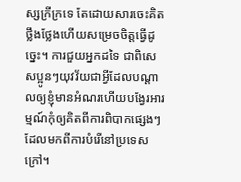ស្សក្រីក្រទេ តែដោយសារចេះគិតថ្លឹងថ្លែងហើយសម្រេចចិត្តធ្វើដូច្នេះ។ ការជួយអ្នកដទៃ ជាពិសេសប្អូនៗយុវវ័យជាអ្វីដែលបណ្ដាលឲ្យខ្ញុំមានអំណរហើយបង្វែរអារម្មណ៍កុំឲ្យគិតពីការពិបាកផ្សេងៗដែលមកពីការបំរើនៅប្រទេសក្រៅ។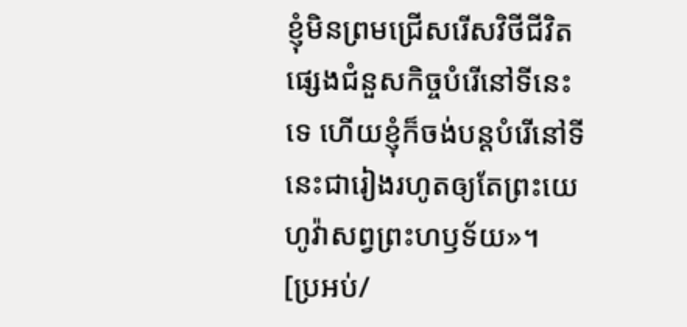ខ្ញុំមិនព្រមជ្រើសរើសវិថីជីវិតផ្សេងជំនួសកិច្ចបំរើនៅទីនេះទេ ហើយខ្ញុំក៏ចង់បន្តបំរើនៅទីនេះជារៀងរហូតឲ្យតែព្រះយេហូវ៉ាសព្វព្រះហឫទ័យ»។
[ប្រអប់/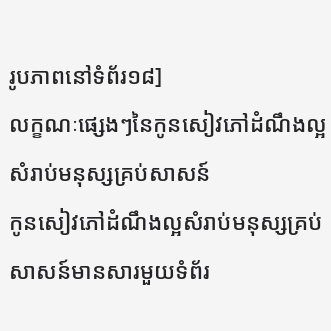រូបភាពនៅទំព័រ១៨]
លក្ខណៈផ្សេងៗនៃកូនសៀវភៅដំណឹងល្អសំរាប់មនុស្សគ្រប់សាសន៍
កូនសៀវភៅដំណឹងល្អសំរាប់មនុស្សគ្រប់សាសន៍មានសារមួយទំព័រ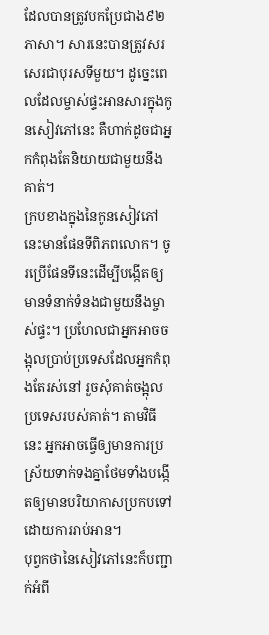ដែលបានត្រូវបកប្រែជាង៩២ភាសា។ សារនេះបានត្រូវសរសេរជាបុរសទីមួយ។ ដូច្នេះពេលដែលម្ចាស់ផ្ទះអានសារក្នុងកូនសៀវភៅនេះ គឺហាក់ដូចជាអ្នកកំពុងតែនិយាយជាមួយនឹងគាត់។
ក្របខាងក្នុងនៃកូនសៀវភៅនេះមានផែនទីពិភពលោក។ ចូរប្រើផែនទីនេះដើម្បីបង្កើតឲ្យមានទំនាក់ទំនងជាមួយនឹងម្ចាស់ផ្ទះ។ ប្រហែលជាអ្នកអាចចង្អុលប្រាប់ប្រទេសដែលអ្នកកំពុងតែរស់នៅ រួចសុំគាត់ចង្អុលប្រទេសរបស់គាត់។ តាមវិធីនេះ អ្នកអាចធ្វើឲ្យមានការប្រស្រ័យទាក់ទងគ្នាថែមទាំងបង្កើតឲ្យមានបរិយាកាសប្រកបទៅដោយការរាប់អាន។
បុព្វកថានៃសៀវភៅនេះក៏បញ្ជាក់អំពី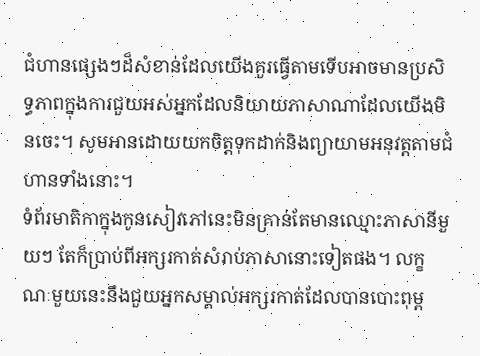ជំហានផ្សេងៗដ៏សំខាន់ដែលយើងគួរធ្វើតាមទើបអាចមានប្រសិទ្ធភាពក្នុងការជួយអស់អ្នកដែលនិយាយភាសាណាដែលយើងមិនចេះ។ សូមអានដោយយកចិត្តទុកដាក់និងព្យាយាមអនុវត្តតាមជំហានទាំងនោះ។
ទំព័រមាតិកាក្នុងកូនសៀវភៅនេះមិនគ្រាន់តែមានឈ្មោះភាសានីមួយៗ តែក៏ប្រាប់ពីអក្សរកាត់សំរាប់ភាសានោះទៀតផង។ លក្ខណៈមួយនេះនឹងជួយអ្នកសម្គាល់អក្សរកាត់ដែលបានបោះពុម្ព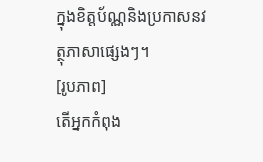ក្នុងខិត្តប័ណ្ណនិងប្រកាសនវត្ថុភាសាផ្សេងៗ។
[រូបភាព]
តើអ្នកកំពុង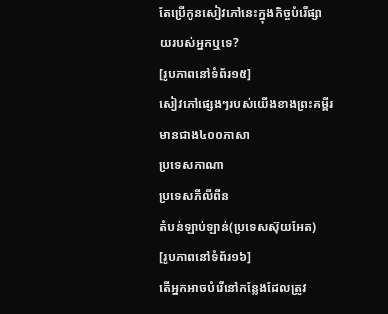តែប្រើកូនសៀវភៅនេះក្នុងកិច្ចបំរើផ្សាយរបស់អ្នកឬទេ?
[រូបភាពនៅទំព័រ១៥]
សៀវភៅផ្សេងៗរបស់យើងខាងព្រះគម្ពីរមានជាង៤០០ភាសា
ប្រទេសកាណា
ប្រទេសភីលីពីន
តំបន់ឡាប់ឡាន់(ប្រទេសស៊ុយអែត)
[រូបភាពនៅទំព័រ១៦]
តើអ្នកអាចបំរើនៅកន្លែងដែលត្រូវ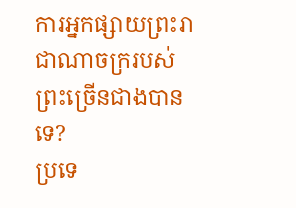ការអ្នកផ្សាយព្រះរាជាណាចក្ររបស់ព្រះច្រើនជាងបានទេ?
ប្រទេ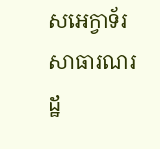សអេក្វាទ័រ
សាធារណរដ្ឋ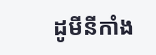ដូមីនីកាំង